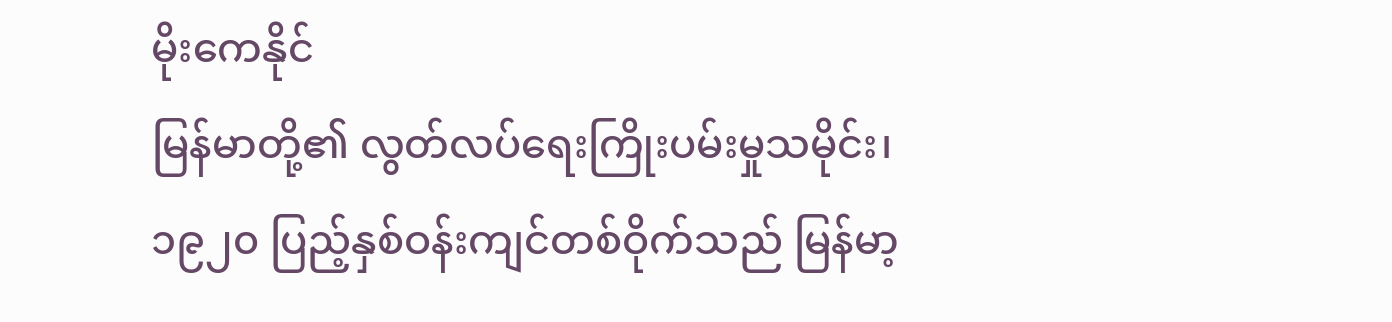မိုးကေနိုင်
မြန်မာတို့၏ လွတ်လပ်ရေးကြိုးပမ်းမှုသမိုင်း၊ ၁၉၂၀ ပြည့်နှစ်ဝန်းကျင်တစ်ဝိုက်သည် မြန်မာ့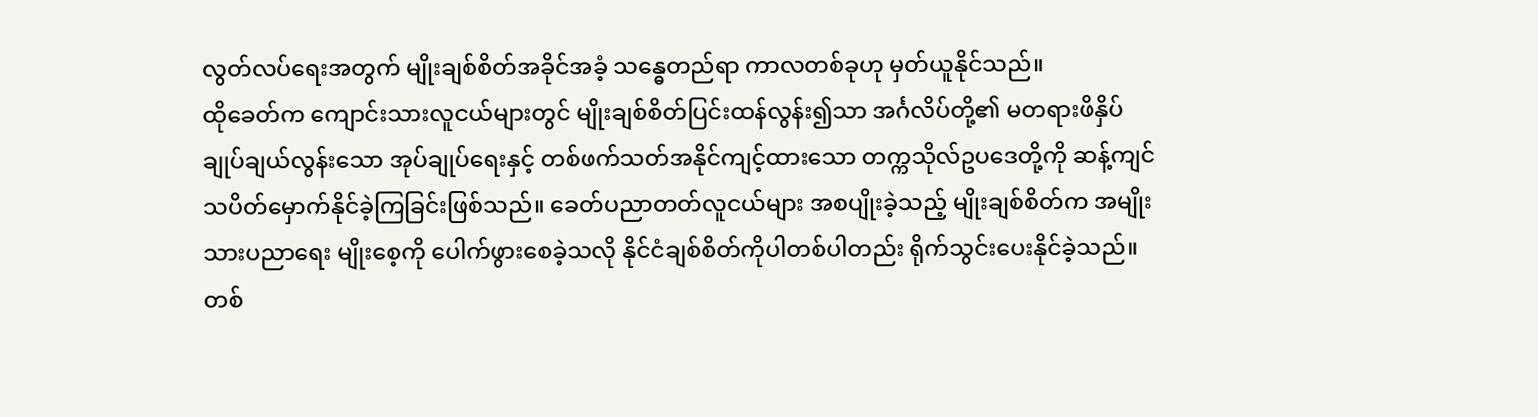လွတ်လပ်ရေးအတွက် မျိုးချစ်စိတ်အခိုင်အခံ့ သန္ဓေတည်ရာ ကာလတစ်ခုဟု မှတ်ယူနိုင်သည်။
ထိုခေတ်က ကျောင်းသားလူငယ်များတွင် မျိုးချစ်စိတ်ပြင်းထန်လွန်း၍သာ အင်္ဂလိပ်တို့၏ မတရားဖိနှိပ် ချုပ်ချယ်လွန်းသော အုပ်ချုပ်ရေးနှင့် တစ်ဖက်သတ်အနိုင်ကျင့်ထားသော တက္ကသိုလ်ဥပဒေတို့ကို ဆန့်ကျင် သပိတ်မှောက်နိုင်ခဲ့ကြခြင်းဖြစ်သည်။ ခေတ်ပညာတတ်လူငယ်များ အစပျိုးခဲ့သည့် မျိုးချစ်စိတ်က အမျိုးသားပညာရေး မျိုးစေ့ကို ပေါက်ဖွားစေခဲ့သလို နိုင်ငံချစ်စိတ်ကိုပါတစ်ပါတည်း ရိုက်သွင်းပေးနိုင်ခဲ့သည်။ တစ်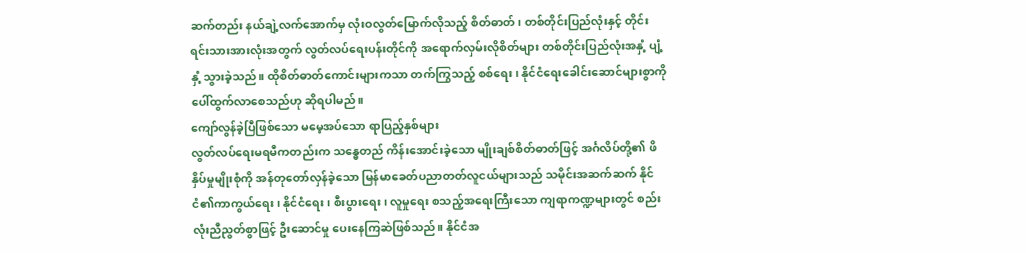ဆက်တည်း နယ်ချဲ့လက်အောက်မှ လုံးဝလွတ်မြောက်လိုသည့် စိတ်ဓာတ်၊ တစ်တိုင်းပြည်လုံးနှင့် တိုင်းရင်းသားအားလုံးအတွက် လွတ်လပ်ရေးပန်းတိုင်ကို အရောက်လှမ်းလိုစိတ်များ တစ်တိုင်းပြည်လုံးအနှံ့ ပျံ့နှံ့ သွားခဲ့သည်။ ထိုစိတ်ဓာတ်ကောင်းများကသာ တက်ကြွသည့် စစ်ရေး၊ နိုင်ငံရေးခေါင်းဆောင်များစွာကို ပေါ်ထွက်လာစေသည်ဟု ဆိုရပါမည်။
ကျော်လွန်ခဲ့ပြီဖြစ်သော မမေ့အပ်သော ရာပြည့်နှစ်များ
လွတ်လပ်ရေးမရမီကတည်းက သန္ဓေတည် ကိန်းအောင်းခဲ့သော မျိုးချစ်စိတ်ဓာတ်ဖြင့် အင်္ဂလိပ်တို့၏ ဖိနှိပ်မှုမျိုးစုံကို အန်တုတော်လှန်ခဲ့သော မြန်မာခေတ်ပညာတတ်လူငယ်များသည် သမိုင်းအဆက်ဆက် နိုင်ငံ၏ကာကွယ်ရေး၊ နိုင်ငံရေး၊ စီးပွားရေး၊ လူမှုရေး စသည့်အရေးကြီးသော ကျရာကဏ္ဍများတွင် စည်းလုံးညီညွတ်စွာဖြင့် ဦးဆောင်မှု ပေးနေကြဆဲဖြစ်သည်။ နိုင်ငံအ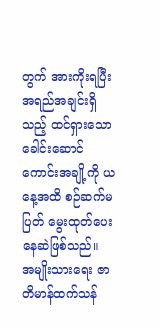တွက် အားကိုးရပြီး အရည်အချင်းရှိသည့် ထင်ရှားသော ခေါင်းဆောင် ကောင်းအချို့ကို ယနေ့အထိ စဉ်ဆက်မပြတ် မွေးထုတ်ပေးနေဆဲဖြစ်သည်။
အမျိုးသားရေး ဇာတိမာန်ထက်သန်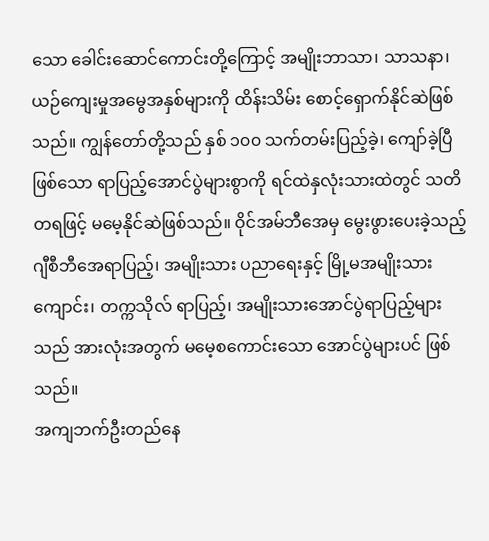သော ခေါင်းဆောင်ကောင်းတို့ကြောင့် အမျိုးဘာသာ၊ သာသနာ၊ ယဉ်ကျေးမှုအမွေအနှစ်များကို ထိန်းသိမ်း စောင့်ရှောက်နိုင်ဆဲဖြစ်သည်။ ကျွန်တော်တို့သည် နှစ် ၁၀၀ သက်တမ်းပြည့်ခဲ့၊ ကျော်ခဲ့ပြီဖြစ်သော ရာပြည့်အောင်ပွဲများစွာကို ရင်ထဲနှလုံးသားထဲတွင် သတိတရဖြင့် မမေ့နိုင်ဆဲဖြစ်သည်။ ဝိုင်အမ်ဘီအေမှ မွေးဖွားပေးခဲ့သည့် ဂျီစီဘီအေရာပြည့်၊ အမျိုးသား ပညာရေးနှင့် မြို့မအမျိုးသားကျောင်း၊ တက္ကသိုလ် ရာပြည့်၊ အမျိုးသားအောင်ပွဲရာပြည့်များသည် အားလုံးအတွက် မမေ့စကောင်းသော အောင်ပွဲများပင် ဖြစ်သည်။
အကျဘက်ဦးတည်နေ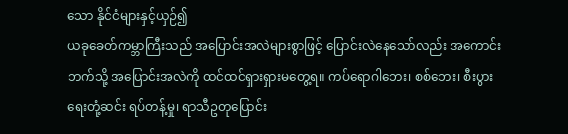သော နိုင်ငံများနှင့်ယှဉ်၍
ယခုခေတ်ကမ္ဘာကြီးသည် အပြောင်းအလဲများစွာဖြင့် ပြောင်းလဲနေသော်လည်း အကောင်းဘက်သို့ အပြောင်းအလဲကို ထင်ထင်ရှားရှားမတွေ့ရ။ ကပ်ရောဂါဘေး၊ စစ်ဘေး၊ စီးပွားရေးတုံ့ဆင်း ရပ်တန့်မှု၊ ရာသီဥတုပြောင်း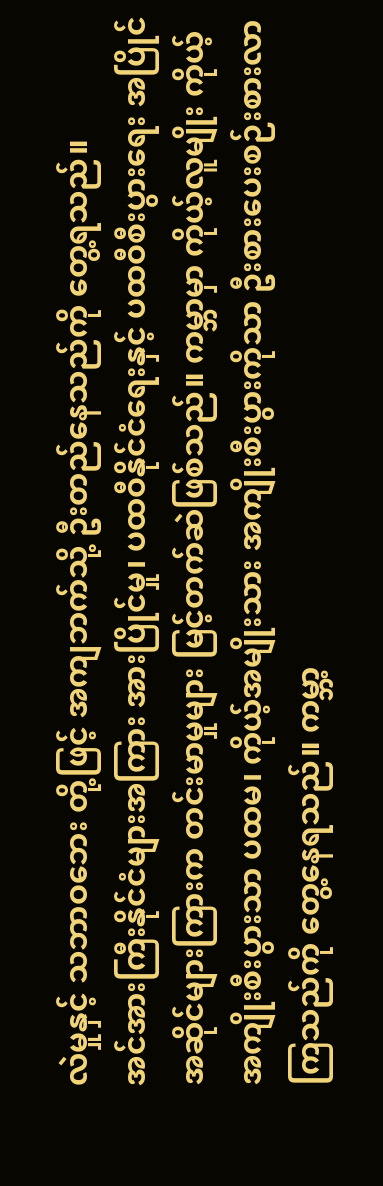လဲမှုနှင့် သဘာဝဘေး တို့ဖြင့် အကျဘက်သို့ ဦးတည်နေသည်ကို တွေ့ရသည်။
အင်အားကြီးနိုင်ငံများအကြား အားပြိုင်မှု၊ ပထဝီနိုင်ငံရေးနှင့် ပထဝီစီးပွားရေး အပြိုင်အဆိုင်များကြားက တင်းမာမှုများ မြင့်တက်ဆဲဖြစ်သည်။ ကမ္ဘာမှာ ကိုယ့်လူမျိုး ကိုယ့်အကျိုးစီးပွားသာ ပထမ၊ ကိုယ့်အမျိုးသား အကျိုးစီးပွားကိုသာ ဦးစားပေးစဉ်းစားလာကြသည်ကို တွေ့နေရသည်။ ကမ္ဘာ့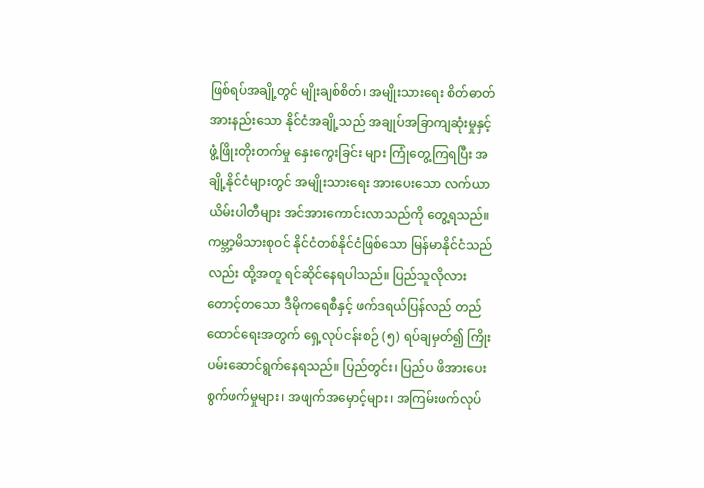ဖြစ်ရပ်အချို့တွင် မျိုးချစ်စိတ်၊ အမျိုးသားရေး စိတ်ဓာတ်အားနည်းသော နိုင်ငံအချို့သည် အချုပ်အခြာကျဆုံးမှုနှင့် ဖွံ့ဖြိုးတိုးတက်မှု နှေးကွေးခြင်း များ ကြုံတွေ့ကြရပြီး အချို့နိုင်ငံများတွင် အမျိုးသားရေး အားပေးသော လက်ယာယိမ်းပါတီများ အင်အားကောင်းလာသည်ကို တွေ့ရသည်။
ကမ္ဘာ့မိသားစုဝင် နိုင်ငံတစ်နိုင်ငံဖြစ်သော မြန်မာနိုင်ငံသည်လည်း ထို့အတူ ရင်ဆိုင်နေရပါသည်။ ပြည်သူလိုလား တောင့်တသော ဒီမိုကရေစီနှင့် ဖက်ဒရယ်ပြန်လည် တည်ထောင်ရေးအတွက် ရှေ့လုပ်ငန်းစဉ် (၅) ရပ်ချမှတ်၍ ကြိုးပမ်းဆောင်ရွက်နေရသည်။ ပြည်တွင်း၊ ပြည်ပ ဖိအားပေးစွက်ဖက်မှုများ၊ အဖျက်အမှောင့်များ၊ အကြမ်းဖက်လုပ်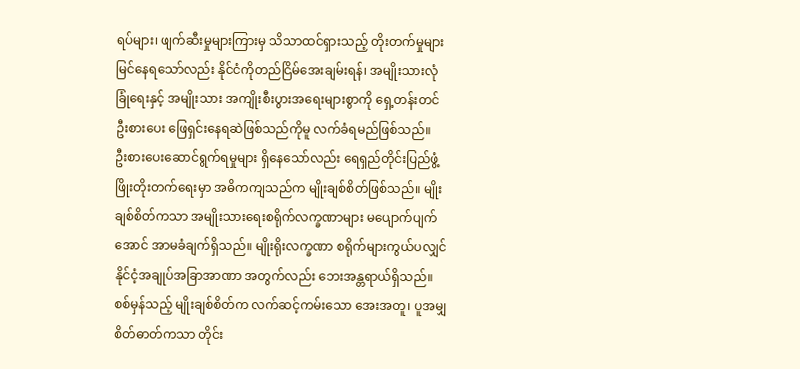ရပ်များ၊ ဖျက်ဆီးမှုများကြားမှ သိသာထင်ရှားသည့် တိုးတက်မှုများ မြင်နေရသော်လည်း နိုင်ငံကိုတည်ငြိမ်အေးချမ်းရန်၊ အမျိုးသားလုံခြုံရေးနှင့် အမျိုးသား အကျိုးစီးပွားအရေးများစွာကို ရှေ့တန်းတင်ဦးစားပေး ဖြေရှင်းနေရဆဲဖြစ်သည်ကိုမူ လက်ခံရမည်ဖြစ်သည်။
ဦးစားပေးဆောင်ရွက်ရမှုများ ရှိနေသော်လည်း ရေရှည်တိုင်းပြည်ဖွံ့ဖြိုးတိုးတက်ရေးမှာ အဓိကကျသည်က မျိုးချစ်စိတ်ဖြစ်သည်။ မျိုးချစ်စိတ်ကသာ အမျိုးသားရေးစရိုက်လက္ခဏာများ မပျောက်ပျက်အောင် အာမခံချက်ရှိသည်။ မျိုးရိုးလက္ခဏာ စရိုက်များကွယ်ပလျှင် နိုင်ငံ့အချုပ်အခြာအာဏာ အတွက်လည်း ဘေးအန္တရာယ်ရှိသည်။ စစ်မှန်သည့် မျိုးချစ်စိတ်က လက်ဆင့်ကမ်းသော အေးအတူ၊ ပူအမျှစိတ်ဓာတ်ကသာ တိုင်း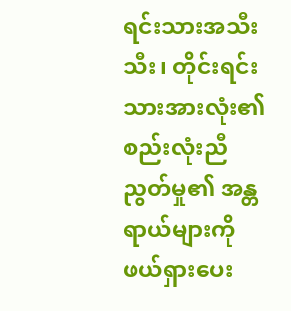ရင်းသားအသီးသီး၊ တိုင်းရင်းသားအားလုံး၏ စည်းလုံးညီညွတ်မှု၏ အန္တရာယ်များကို ဖယ်ရှားပေး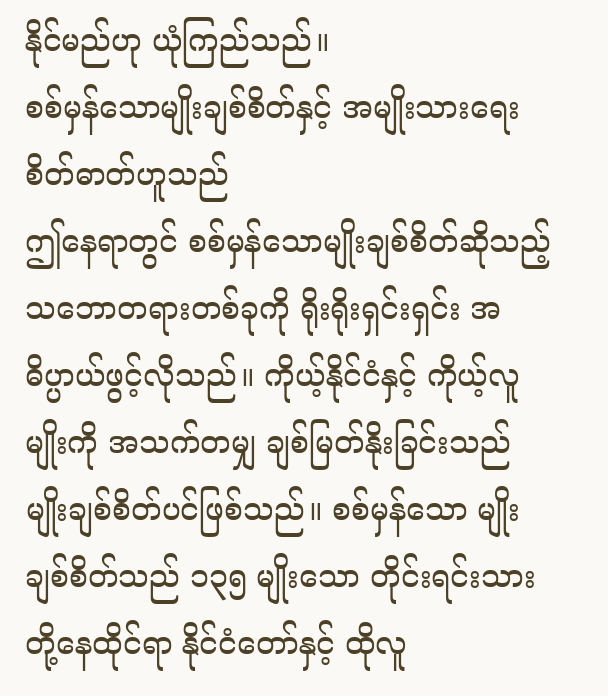နိုင်မည်ဟု ယုံကြည်သည်။
စစ်မှန်သောမျိုးချစ်စိတ်နှင့် အမျိုးသားရေးစိတ်ဓာတ်ဟူသည်
ဤနေရာတွင် စစ်မှန်သောမျိုးချစ်စိတ်ဆိုသည့် သဘောတရားတစ်ခုကို ရိုးရိုးရှင်းရှင်း အဓိပ္ပာယ်ဖွင့်လိုသည်။ ကိုယ့်နိုင်ငံနှင့် ကိုယ့်လူမျိုးကို အသက်တမျှ ချစ်မြတ်နိုးခြင်းသည် မျိုးချစ်စိတ်ပင်ဖြစ်သည်။ စစ်မှန်သော မျိုးချစ်စိတ်သည် ၁၃၅ မျိုးသော တိုင်းရင်းသားတို့နေထိုင်ရာ နိုင်ငံတော်နှင့် ထိုလူ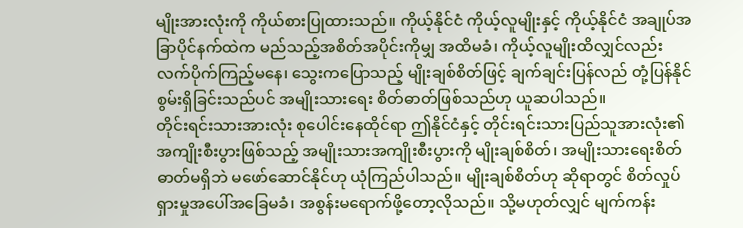မျိုးအားလုံးကို ကိုယ်စားပြုထားသည်။ ကိုယ့်နိုင်ငံ ကိုယ့်လူမျိုးနှင့် ကိုယ့်နိုင်ငံ အချုပ်အခြာပိုင်နက်ထဲက မည်သည့်အစိတ်အပိုင်းကိုမျှ အထိမခံ၊ ကိုယ့်လူမျိုးထိလျှင်လည်း လက်ပိုက်ကြည့်မနေ၊ သွေးကပြောသည့် မျိုးချစ်စိတ်ဖြင့် ချက်ချင်းပြန်လည် တုံ့ပြန်နိုင်စွမ်းရှိခြင်းသည်ပင် အမျိုးသားရေး စိတ်ဓာတ်ဖြစ်သည်ဟု ယူဆပါသည်။
တိုင်းရင်းသားအားလုံး စုပေါင်းနေထိုင်ရာ ဤနိုင်ငံနှင့် တိုင်းရင်းသားပြည်သူအားလုံး၏ အကျိုးစီးပွားဖြစ်သည့် အမျိုးသားအကျိုးစီးပွားကို မျိုးချစ်စိတ်၊ အမျိုးသားရေးစိတ်ဓာတ်မရှိဘဲ မဖော်ဆောင်နိုင်ဟု ယုံကြည်ပါသည်။ မျိုးချစ်စိတ်ဟု ဆိုရာတွင် စိတ်လှုပ်ရှားမှုအပေါ်အခြေမခံ၊ အစွန်းမရောက်ဖို့တော့လိုသည်။ သို့မဟုတ်လျှင် မျက်ကန်း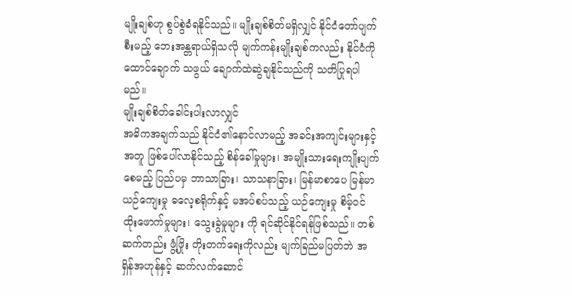မျိုးချစ်ဟု စွပ်စွဲခံရနိုင်သည်။ မျိုးချစ်စိတ်မရှိလျှင် နိုင်ငံတော်ပျက်စီးမည့် ဘေးအန္တရာယ်ရှိသလို မျက်ကန်းမျိုးချစ်ကလည်း နိုင်ငံကို ထောင်ချောက် သဖွယ် ချောက်ထဲဆွဲချနိုင်သည်ကို သတိပြုရပါမည်။
မျိုးချစ်စိတ်ခေါင်းပါးလာလျှင်
အဓိကအချက်သည် နိုင်ငံ၏နောင်လာမည့် အခင်းအကျင်းများနှင့်အတူ ဖြစ်ပေါ်လာနိုင်သည့် စိန်ခေါ်မှုများ၊ အမျိုးသားရေးကျိုးပျက်စေမည့် ပြည်ပမှ ဘာသာခြား၊ သာသနာခြား၊ မြန်မာစာပေ မြန်မာယဉ်ကျေးမှု ဓလေ့စရိုက်နှင့် မအပ်စပ်သည့် ယဉ်ကျေးမှု စိမ့်ဝင်ထိုးဖောက်မှုများ၊ သွေးခွဲမှုများ ကို ရင်ဆိုင်နိုင်ရန်ဖြစ်သည်။ တစ်ဆက်တည်း ဖွံ့ဖြိုး တိုးတက်ရေးကိုလည်း မျက်ခြည်မပြတ်ဘဲ အရှိန်အဟုန်နှင့် ဆက်လက်ဆောင်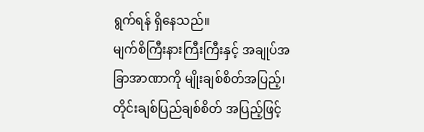ရွက်ရန် ရှိနေသည်။
မျက်စိကြီးနားကြီးကြီးနှင့် အချုပ်အခြာအာဏာကို မျိုးချစ်စိတ်အပြည့်၊ တိုင်းချစ်ပြည်ချစ်စိတ် အပြည့်ဖြင့်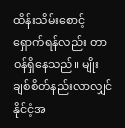ထိန်းသိမ်းစောင့်ရှောက်ရန်လည်း တာဝန်ရှိနေသည်။ မျိုးချစ်စိတ်နည်းလာလျှင် နိုင်ငံ့အ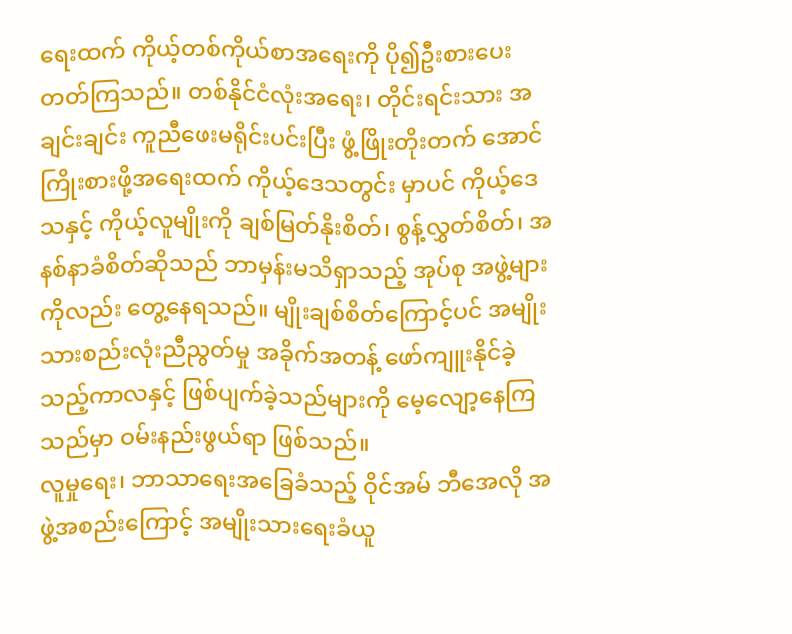ရေးထက် ကိုယ့်တစ်ကိုယ်စာအရေးကို ပို၍ဦးစားပေး တတ်ကြသည်။ တစ်နိုင်ငံလုံးအရေး၊ တိုင်းရင်းသား အချင်းချင်း ကူညီဖေးမရိုင်းပင်းပြီး ဖွံ့ဖြိုးတိုးတက် အောင်ကြိုးစားဖို့အရေးထက် ကိုယ့်ဒေသတွင်း မှာပင် ကိုယ့်ဒေသနှင့် ကိုယ့်လူမျိုးကို ချစ်မြတ်နိုးစိတ်၊ စွန့်လွှတ်စိတ်၊ အနစ်နာခံစိတ်ဆိုသည် ဘာမှန်းမသိရှာသည့် အုပ်စု အဖွဲ့များကိုလည်း တွေ့နေရသည်။ မျိုးချစ်စိတ်ကြောင့်ပင် အမျိုးသားစည်းလုံးညီညွတ်မှု အခိုက်အတန့် ဖော်ကျူးနိုင်ခဲ့သည့်ကာလနှင့် ဖြစ်ပျက်ခဲ့သည်များကို မေ့လျော့နေကြသည်မှာ ဝမ်းနည်းဖွယ်ရာ ဖြစ်သည်။
လူမှုရေး၊ ဘာသာရေးအခြေခံသည့် ဝိုင်အမ် ဘီအေလို အဖွဲ့အစည်းကြောင့် အမျိုးသားရေးခံယူ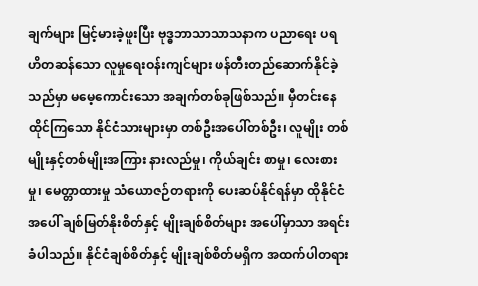ချက်များ မြင့်မားခဲ့ဖူးပြီး ဗုဒ္ဓဘာသာသာသနာက ပညာရေး ပရဟိတဆန်သော လူမှုရေးဝန်းကျင်များ ဖန်တီးတည်ဆောက်နိုင်ခဲ့သည်မှာ မမေ့ကောင်းသော အချက်တစ်ခုဖြစ်သည်။ မှီတင်းနေထိုင်ကြသော နိုင်ငံသားများမှာ တစ်ဦးအပေါ်တစ်ဦး၊ လူမျိုး တစ်မျိုးနှင့်တစ်မျိုးအကြား နားလည်မှု၊ ကိုယ်ချင်း စာမှု၊ လေးစားမှု၊ မေတ္တာထားမှု သံယောဇဉ်တရားကို ပေးဆပ်နိုင်ရန်မှာ ထိုနိုင်ငံအပေါ် ချစ်မြတ်နိုးစိတ်နှင့် မျိုးချစ်စိတ်များ အပေါ်မှာသာ အရင်းခံပါသည်။ နိုင်ငံချစ်စိတ်နှင့် မျိုးချစ်စိတ်မရှိက အထက်ပါတရား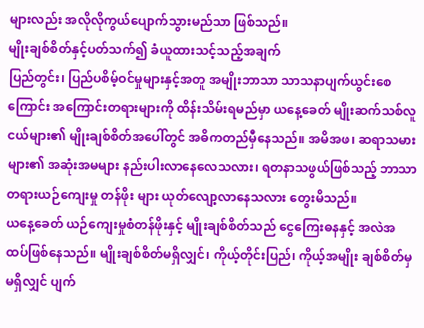များလည်း အလိုလိုကွယ်ပျောက်သွားမည်သာ ဖြစ်သည်။
မျိုးချစ်စိတ်နှင့်ပတ်သက်၍ ခံယူထားသင့်သည့်အချက်
ပြည်တွင်း၊ ပြည်ပစိမ့်ဝင်မှုများနှင့်အတူ အမျိုးဘာသာ သာသနာပျက်ယွင်းစေကြောင်း အကြောင်းတရားများကို ထိန်းသိမ်းရမည်မှာ ယနေ့ခေတ် မျိုးဆက်သစ်လူငယ်များ၏ မျိုးချစ်စိတ်အပေါ်တွင် အဓိကတည်မှီနေသည်။ အမိအဖ၊ ဆရာသမားများ၏ အဆုံးအမများ နည်းပါးလာနေလေသလား၊ ရတနာသဖွယ်ဖြစ်သည့် ဘာသာတရားယဉ်ကျေးမှု တန်ဖိုး များ ယုတ်လျော့လာနေသလား တွေးမိသည်။
ယနေ့ခေတ် ယဉ်ကျေးမှုစံတန်ဖိုးနှင့် မျိုးချစ်စိတ်သည် ငွေကြေးဓနနှင့် အလဲအထပ်ဖြစ်နေသည်။ မျိုးချစ်စိတ်မရှိလျှင်၊ ကိုယ့်တိုင်းပြည်၊ ကိုယ့်အမျိုး ချစ်စိတ်မှမရှိလျှင် ပျက်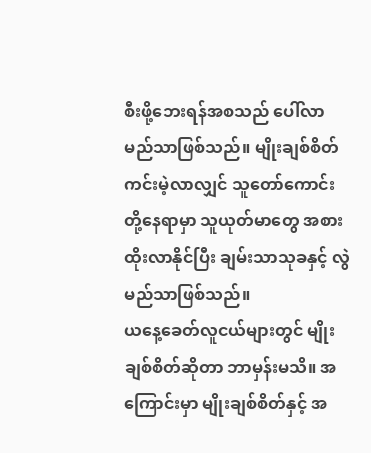စီးဖို့ဘေးရန်အစသည် ပေါ်လာမည်သာဖြစ်သည်။ မျိုးချစ်စိတ်ကင်းမဲ့လာလျှင် သူတော်ကောင်းတို့နေရာမှာ သူယုတ်မာတွေ အစားထိုးလာနိုင်ပြီး ချမ်းသာသုခနှင့် လွဲမည်သာဖြစ်သည်။
ယနေ့ခေတ်လူငယ်များတွင် မျိုးချစ်စိတ်ဆိုတာ ဘာမှန်းမသိ။ အကြောင်းမှာ မျိုးချစ်စိတ်နှင့် အ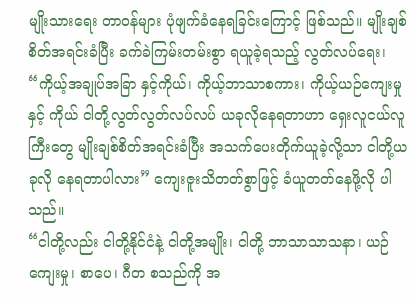မျိုးသားရေး တာဝန်များ ပုံဖျက်ခံနေရခြင်းကြောင့် ဖြစ်သည်။ မျိုးချစ်စိတ်အရင်းခံပြီး ခက်ခဲကြမ်းတမ်းစွာ ရယူခဲ့ရသည့် လွတ်လပ်ရေး၊ “ကိုယ့်အချုပ်အခြာ နှင့်ကိုယ်၊ ကိုယ့်ဘာသာစကား၊ ကိုယ့်ယဉ်ကျေးမှုနှင့် ကိုယ် ငါတို့လွတ်လွတ်လပ်လပ် ယခုလိုနေရတာဟာ ရှေးလူငယ်လူကြီးတွေ မျိုးချစ်စိတ်အရင်းခံပြီး အသက်ပေးတိုက်ယူခဲ့လို့သာ ငါတို့ယခုလို နေရတာပါလား” ကျေးဇူးသိတတ်စွာဖြင့် ခံယူတတ်နေဖို့လို ပါသည်။
“ငါတို့လည်း ငါတို့နိုင်ငံနဲ့ ငါတို့အမျိုး၊ ငါတို့ ဘာသာသာသနာ၊ ယဉ်ကျေးမှု၊ စာပေ၊ ဂီတ စသည်ကို အ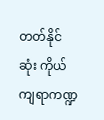တတ်နိုင်ဆုံး ကိုယ်ကျရာကဏ္ဍ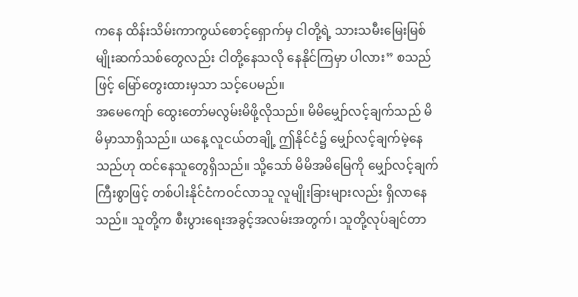ကနေ ထိန်းသိမ်းကာကွယ်စောင့်ရှောက်မှ ငါတို့ရဲ့ သားသမီးမြေးမြစ် မျိုးဆက်သစ်တွေလည်း ငါတို့နေသလို နေနိုင်ကြမှာ ပါလား” စသည်ဖြင့် မြော်တွေးထားမှသာ သင့်ပေမည်။
အမေကျော် ထွေးတော်မလွမ်းမိဖို့လိုသည်။ မိမိမျှော်လင့်ချက်သည် မိမိမှာသာရှိသည်။ ယနေ့ လူငယ်တချို့ ဤနိုင်ငံ၌ မျှော်လင့်ချက်မဲ့နေသည်ဟု ထင်နေသူတွေရှိသည်။ သို့သော် မိမိအမိမြေကို မျှော်လင့်ချက်ကြီးစွာဖြင့် တစ်ပါးနိုင်ငံကဝင်လာသူ လူမျိုးခြားများလည်း ရှိလာနေသည်။ သူတို့က စီးပွားရေးအခွင့်အလမ်းအတွက်၊ သူတို့လုပ်ချင်တာ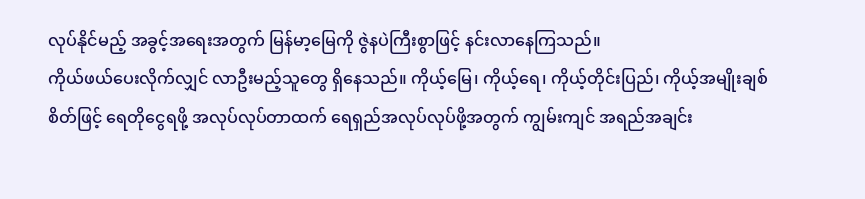လုပ်နိုင်မည့် အခွင့်အရေးအတွက် မြန်မာ့မြေကို ဇွဲနပဲကြီးစွာဖြင့် နင်းလာနေကြသည်။
ကိုယ်ဖယ်ပေးလိုက်လျှင် လာဦးမည့်သူတွေ ရှိနေသည်။ ကိုယ့်မြေ၊ ကိုယ့်ရေ၊ ကိုယ့်တိုင်းပြည်၊ ကိုယ့်အမျိုးချစ်စိတ်ဖြင့် ရေတိုငွေရဖို့ အလုပ်လုပ်တာထက် ရေရှည်အလုပ်လုပ်ဖို့အတွက် ကျွမ်းကျင် အရည်အချင်း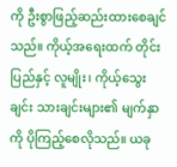ကို ဦးစွာဖြည့်ဆည်းထားစေချင်သည်။ ကိုယ့်အရေးထက် တိုင်းပြည်နှင့် လူမျိုး၊ ကိုယ့်သွေးချင်း သားချင်းများ၏ မျက်နှာကို ပိုကြည့်စေလိုသည်။ ယခု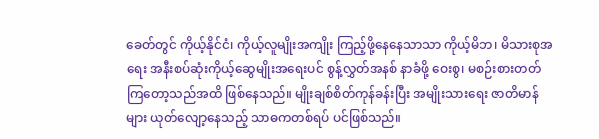ခေတ်တွင် ကိုယ့်နိုင်ငံ၊ ကိုယ့်လူမျိုးအကျိုး ကြည့်ဖို့နေနေသာသာ ကိုယ့်မိဘ၊ မိသားစုအရေး အနီးစပ်ဆုံးကိုယ့်ဆွေမျိုးအရေးပင် စွန့်လွှတ်အနစ် နာခံဖို့ ဝေးစွ၊ မစဉ်းစားတတ်ကြတော့သည်အထိ ဖြစ်နေသည်။ မျိုးချစ်စိတ်ကုန်ခန်းပြီး အမျိုးသားရေး ဇာတိမာန်များ ယုတ်လျော့နေသည့် သာဓကတစ်ရပ် ပင်ဖြစ်သည်။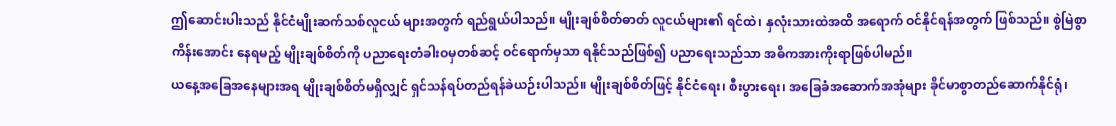ဤဆောင်းပါးသည် နိုင်ငံမျိုးဆက်သစ်လူငယ် များအတွက် ရည်ရွယ်ပါသည်။ မျိုးချစ်စိတ်ဓာတ် လူငယ်များ၏ ရင်ထဲ၊ နှလုံးသားထဲအထိ အရောက် ဝင်နိုင်ရန်အတွက် ဖြစ်သည်။ စွဲမြဲစွာကိန်းအောင်း နေရမည့် မျိုးချစ်စိတ်ကို ပညာရေးတံခါးဝမှတစ်ဆင့် ဝင်ရောက်မှသာ ရနိုင်သည်ဖြစ်၍ ပညာရေးသည်သာ အဓိကအားကိုးရာဖြစ်ပါမည်။
ယနေ့အခြေအနေများအရ မျိုးချစ်စိတ်မရှိလျှင် ရှင်သန်ရပ်တည်ရန်ခဲယဉ်းပါသည်။ မျိုးချစ်စိတ်ဖြင့် နိုင်ငံရေး၊ စီးပွားရေး၊ အခြေခံအဆောက်အအုံများ ခိုင်မာစွာတည်ဆောက်နိုင်ရုံ၊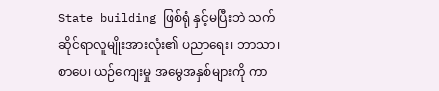State building ဖြစ်ရုံ နှင့်မပြီးဘဲ သက်ဆိုင်ရာလူမျိုးအားလုံး၏ ပညာရေး၊ ဘာသာ၊ စာပေ၊ ယဉ်ကျေးမှု အမွေအနှစ်များကို ကာ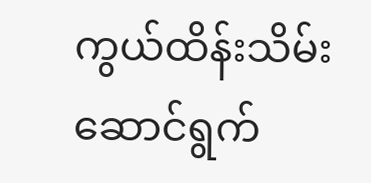ကွယ်ထိန်းသိမ်းဆောင်ရွက်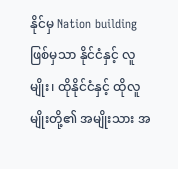နိုင်မှ Nation building ဖြစ်မှသာ နိုင်ငံနှင့် လူမျိုး၊ ထိုနိုင်ငံနှင့် ထိုလူမျိုးတို့၏ အမျိုးသား အ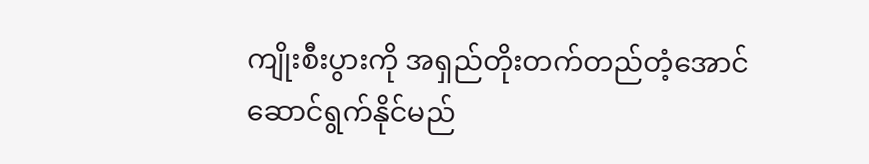ကျိုးစီးပွားကို အရှည်တိုးတက်တည်တံ့အောင် ဆောင်ရွက်နိုင်မည်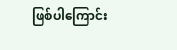ဖြစ်ပါကြောင်း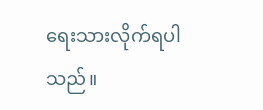ရေးသားလိုက်ရပါသည်။